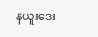နယူးဒေး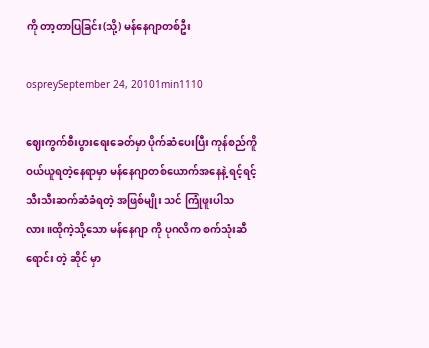ကို တာ့တာပြခြင်း(သို့) မန်နေဂျာတစ်ဦး

ospreySeptember 24, 20101min1110

ဈေးကွက်စီးပွားရေးခေတ်မှာ ပိုက်ဆံပေးပြီး ကုန်စည်ကိူ ဝယ်ယူရတဲ့နေရာမှာ မန်နေဂျာတစ်ယောက်အနေနဲ့ ရင့်ရင့်သီးသီးဆက်ဆံခံရတဲ့ အဖြစ်မျိုး သင် ကြုံဖူးပါသလား။ထိုကဲ့သို့သော မန်နေဂျာ ကို ပုဂလိက စက်သုံးဆီရောင်း တဲ့ ဆိုင် မှာ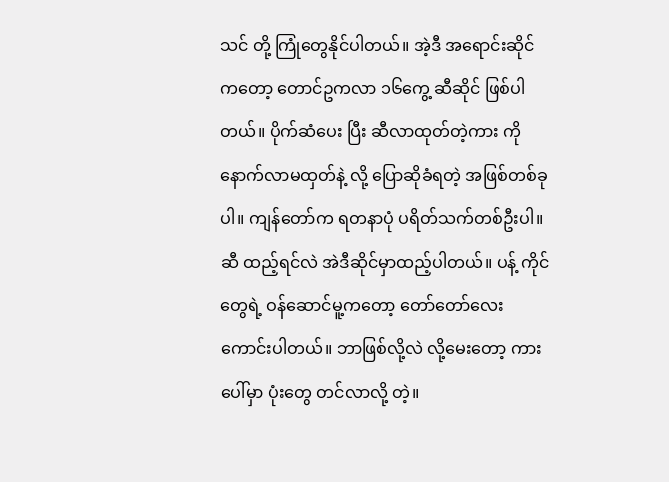သင် တို့ ကြုံတွေနိုင်ပါတယ်။ အဲ့ဒီ အရောင်းဆိုင်ကတော့ တောင်ဥကလာ ၁၆ကွေ့ ဆီဆိုင် ဖြစ်ပါတယ်။ ပိုက်ဆံပေး ပြီး ဆီလာထုတ်တဲ့ကား ကို နောက်လာမထှတ်နဲ့ လို့ ပြောဆိုခံရတဲ့ အဖြစ်တစ်ခုပါ။ ကျန်တော်က ရတနာပုံ ပရိတ်သက်တစ်ဦးပါ။ ဆီ ထည့်ရင်လဲ အဲဒီဆိုင်မှာထည့်ပါတယ်။ ပန့် ကိုင်တွေရဲ့ ဝန်ဆောင်မူ့ကတော့ တော်တော်လေးကောင်းပါတယ်။ ဘာဖြစ်လို့လဲ လို့မေးတော့ ကားပေါ်မှာ ပုံးတွေ တင်လာလို့ တဲ့။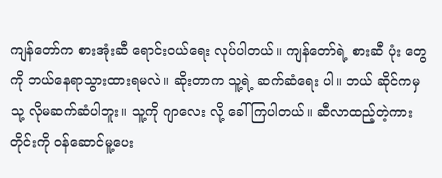ကျန်တော်က စားအုံးဆီ ရောင်းဝယ်ရေး လုပ်ပါတယ်။ ကျန်တော်ရဲ့ စားဆီ ပုံး တွေကို ဘယ်နေရာသွားထားရမလဲ။ ဆိုးတာက သူ့ရဲ့ ဆက်ဆံရေး ပါ။ ဘယ် ဆိုင်ကမှ သု့ လိုမဆက်ဆံပါဘူး။ သူ့ကို ဂျာလေး လို့ ခေါ် ကြပါတယ်။ ဆီလာထည့်တဲ့ကားတိုင်းကို ဝန်ဆောင်မူ့ပေး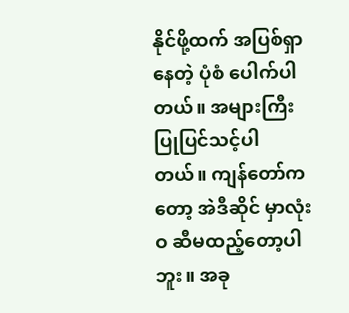နိုင်ဖို့ထက် အပြစ်ရှာ နေတဲ့ ပုံစံ ပေါက်ပါတယ်။ အများကြီးပြုပြင်သင့်ပါတယ်။ ကျန်တော်ကတော့ အဲဒီဆိုင် မှာလုံးဝ ဆီမထည့်တော့ပါဘူး။ အခု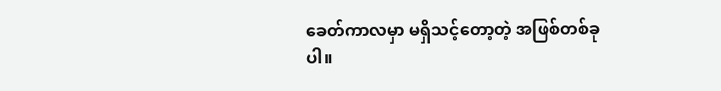ခေတ်ကာလမှာ မရှိသင့်တော့တဲ့ အဖြစ်တစ်ခုပါ။